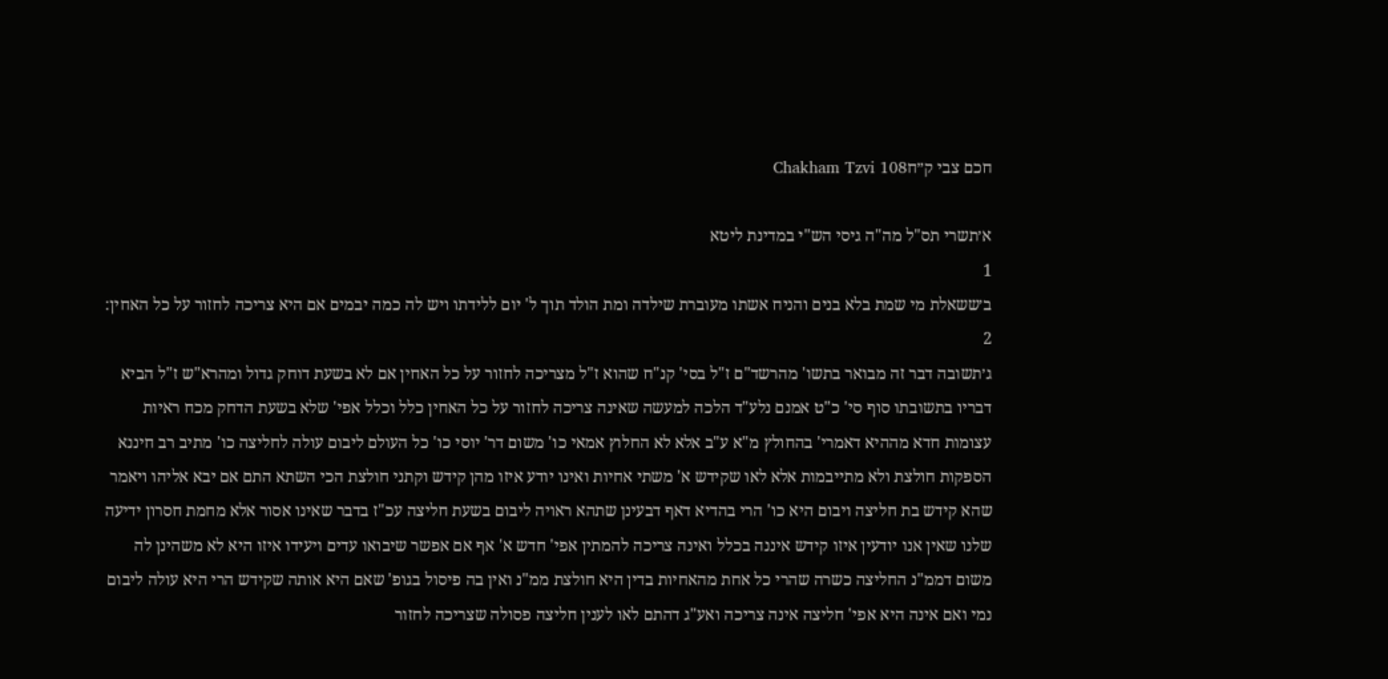חכם צבי ק״חChakham Tzvi 108

א׳תשרי תס"ל מה"ה גיסי הש"י במדינת ליטא
1
ב׳ששאלת מי שמת בלא בנים והניח אשתו מעוברת שילדה ומת הולד תוך ל' יום ללידתו ויש לה כמה יבמים אם היא צריכה לחזור על כל האחין:
2
ג׳תשובה דבר זה מבואר בתשו' מהרשד"ם ז"ל בסי' קנ"ח שהוא ז"ל מצריכה לחזור על כל האחין אם לא בשעת דוחק גדול ומהרא"ש ז"ל הביא דבריו בתשובתו סוף סי' כ"ט אמנם נלע"ד הלכה למעשה שאינה צריכה לחזור על כל האחין כלל וכלל אפי' שלא בשעת הדחק מכח ראיות עצומות חדא מההיא דאמרי' בהחולץ מ"א ע"ב אלא לא החלוץ אמאי כו' משום דר' יוסי כו' כל העולם ליבום עולה לחליצה כו' מתיב רב חיננא הספקות חולצת ולא מתייבמות אלא לאו שקידש א' משתי אחיות ואינו יודע איזו מהן קידש וקתני חולצת הכי השתא התם אם יבא אליהו ויאמר שהא קידש בת חליצה ויבום היא כו' הרי בהדיא דאף דבעינן שתהא ראויה ליבום בשעת חליצה עכ"ז בדבר שאינו אסור אלא מחמת חסרון ידיעה שלנו שאין אנו יודעין איזו קידש איננה בכלל ואינה צריכה להמתין אפי' חדש א' אף אם אפשר שיבואו עדים ויעידו איזו היא לא משהינן לה משום דממ"נ החליצה כשרה שהרי כל אחת מהאחיות בדין היא חולצת ממ"נ ואין בה פיסול בגופ' שאם היא אותה שקידש הרי היא עולה ליבום נמי ואם אינה היא אפי' חליצה אינה צריכה ואע"ג דהתם לאו לענין חליצה פסולה שצריכה לחזור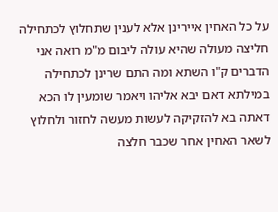על כל האחין איירינן אלא לענין שתחלוץ לכתחילה חליצה מעולה שהיא עולה ליבום מ"מ רואה אני הדברים ק"ו השתא ומה התם שרינן לכתחילה במילתא דאם יבא אליהו ויאמר שומעין לו הכא דאתה בא להזקיקה לעשות מעשה לחזור ולחלוץ לשאר האחין אחר שכבר חלצה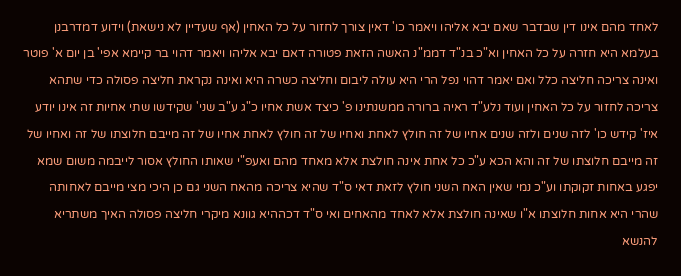לאחד מהם אינו דין שבדבר שאם יבא אליהו ויאמר כו' דאין צורך לחזור על כל האחין (אף שעדיין לא נישאת) וידוע דמדרבנן בעלמא היא חזרה על כל האחין וא"כ בנ"ד דממ"נ האשה הזאת פטורה דאם יבא אליהו ויאמר דהוי בר קיימא אפי' בן יום א' פוטר ואינה צריכה חליצה כלל ואם יאמר דהוי נפל הרי היא עולה ליבום וחליצה כשרה היא ואינה נקראת חליצה פסולה כדי שתהא צריכה לחזור על כל האחין ועוד נלע"ד ראיה ברורה ממשנתינו פ' כיצד אשת אחיו כ"ג ע"ב שני' שקידשו שתי אחיות זה אינו יודע איז' קידש כו' לזה שנים ולזה שנים אחיו של זה חולץ לאחת ואחיו של זה חולץ לאחת אחיו של זה מייבם חלוצתו של זה ואחיו של זה מייבם חלוצתו של זה והא הכא ע"כ כל אחת אינה חולצת אלא מאחד מהם ואעפ"י שאותו החולץ אסור לייבמה משום שמא יפגע באחות זקוקתו וע"כ נמי שאין האח השני חולץ לזאת דאי ס"ד שהיא צריכה מהאח השני גם כן היכי מצי מייבם לאחותה שהרי היא אחות חלוצתו א"ו שאינה חולצת אלא לאחד מהאחים ואי ס"ד דכההיא גוונא מיקרי חליצה פסולה האיך משתריא להנשא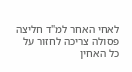לאחי האחר למ"ד חליצה פסולה צריכה לחזור על כל האחין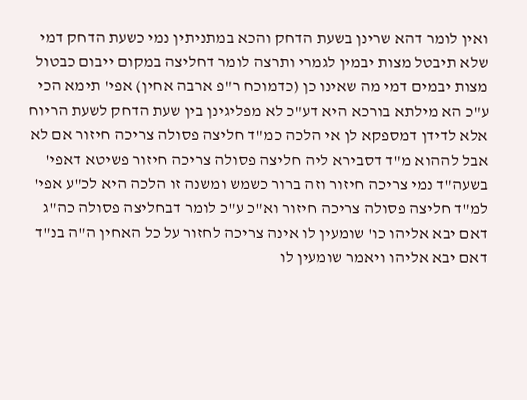ואין לומר דהא שרינן בשעת הדחק והכא במתניתין נמי כשעת הדחק דמי שלא תיבטל מצות יבמין לגמרי ותרצה לומר דחליצה במקום ייבום כבטול מצות יבמים דמי מה שאינו כן (כדמוכח ר"פ ארבה אחין) אפי' תימא הכי ע"כ הא מילתא בורכא היא דע"כ לא מפליגינן בין שעת הדחק לשעת הריוח אלא לדידן דמספקא לן אי הלכה כמ"ד חליצה פסולה צריכה חיזור אם לא אבל לההוא מ"ד דסבירא ליה חליצה פסולה צריכה חיזור פשיטא דאפי' בשעה"ד נמי צריכה חיזור וזה ברור כשמש ומשנה זו הלכה היא לכ"ע אפי' למ"ד חליצה פסולה צריכה חיזור וא"כ ע"כ לומר דבחליצה פסולה כה"ג דאם יבא אליהו כו' שומעין לו אינה צריכה לחזור על כל האחין ה"ה בנ"ד דאם יבא אליהו ויאמר שומעין לו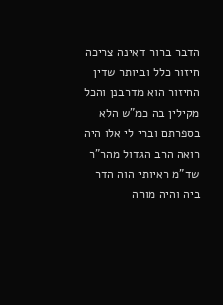הדבר ברור דאינה צריכה חיזור כלל וביותר שדין החיזור הוא מדרבנן והכל מקילין בה כמ"ש הלא בספרתם וברי לי אלו היה רואה הרב הגדול מהר"ר שד"מ ראיותי הוה הדר ביה והיה מורה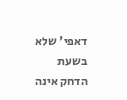דאפי' שלא בשעת הדחק אינה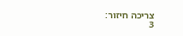צריכה חיזור:
3